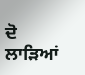ਦੋ ਲਾੜਿਆਂ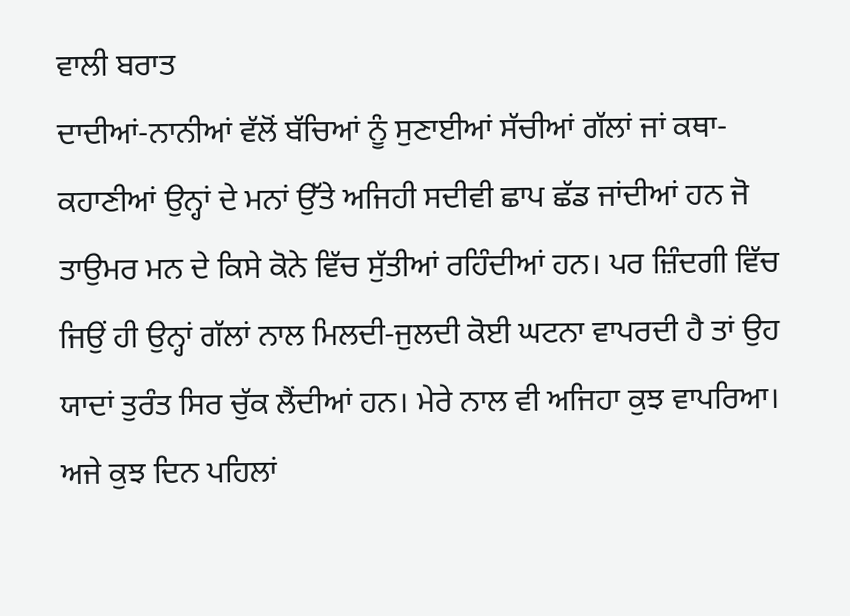ਵਾਲੀ ਬਰਾਤ
ਦਾਦੀਆਂ-ਨਾਨੀਆਂ ਵੱਲੋਂ ਬੱਚਿਆਂ ਨੂੰ ਸੁਣਾਈਆਂ ਸੱਚੀਆਂ ਗੱਲਾਂ ਜਾਂ ਕਥਾ-ਕਹਾਣੀਆਂ ਉਨ੍ਹਾਂ ਦੇ ਮਨਾਂ ਉੱਤੇ ਅਜਿਹੀ ਸਦੀਵੀ ਛਾਪ ਛੱਡ ਜਾਂਦੀਆਂ ਹਨ ਜੋ ਤਾਉਮਰ ਮਨ ਦੇ ਕਿਸੇ ਕੋਨੇ ਵਿੱਚ ਸੁੱਤੀਆਂ ਰਹਿੰਦੀਆਂ ਹਨ। ਪਰ ਜ਼ਿੰਦਗੀ ਵਿੱਚ ਜਿਉਂ ਹੀ ਉਨ੍ਹਾਂ ਗੱਲਾਂ ਨਾਲ ਮਿਲਦੀ-ਜੁਲਦੀ ਕੋਈ ਘਟਨਾ ਵਾਪਰਦੀ ਹੈ ਤਾਂ ਉਹ ਯਾਦਾਂ ਤੁਰੰਤ ਸਿਰ ਚੁੱਕ ਲੈਂਦੀਆਂ ਹਨ। ਮੇਰੇ ਨਾਲ ਵੀ ਅਜਿਹਾ ਕੁਝ ਵਾਪਰਿਆ। ਅਜੇ ਕੁਝ ਦਿਨ ਪਹਿਲਾਂ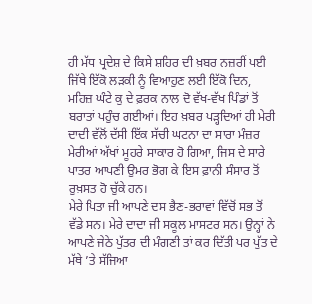ਹੀ ਮੱਧ ਪ੍ਰਦੇਸ਼ ਦੇ ਕਿਸੇ ਸ਼ਹਿਰ ਦੀ ਖ਼ਬਰ ਨਜ਼ਰੀਂ ਪਈ ਜਿੱਥੇ ਇੱਕੋ ਲੜਕੀ ਨੂੰ ਵਿਆਹੁਣ ਲਈ ਇੱਕੋ ਦਿਨ, ਮਹਿਜ਼ ਘੰਟੇ ਕੁ ਦੇ ਫ਼ਰਕ ਨਾਲ ਦੋ ਵੱਖ-ਵੱਖ ਪਿੰਡਾਂ ਤੋਂ ਬਰਾਤਾਂ ਪਹੁੰਚ ਗਈਆਂ। ਇਹ ਖ਼ਬਰ ਪੜ੍ਹਦਿਆਂ ਹੀ ਮੇਰੀ ਦਾਦੀ ਵੱਲੋਂ ਦੱਸੀ ਇੱਕ ਸੱਚੀ ਘਟਨਾ ਦਾ ਸਾਰਾ ਮੰਜ਼ਰ ਮੇਰੀਆਂ ਅੱਖਾਂ ਮੂਹਰੇ ਸਾਕਾਰ ਹੋ ਗਿਆ, ਜਿਸ ਦੇ ਸਾਰੇ ਪਾਤਰ ਆਪਣੀ ਉਮਰ ਭੋਗ ਕੇ ਇਸ ਫ਼ਾਨੀ ਸੰਸਾਰ ਤੋਂ ਰੁਖ਼ਸਤ ਹੋ ਚੁੱਕੇ ਹਨ।
ਮੇਰੇ ਪਿਤਾ ਜੀ ਆਪਣੇ ਦਸ ਭੈਣ-ਭਰਾਵਾਂ ਵਿੱਚੋਂ ਸਭ ਤੋਂ ਵੱਡੇ ਸਨ। ਮੇਰੇ ਦਾਦਾ ਜੀ ਸਕੂਲ ਮਾਸਟਰ ਸਨ। ਉਨ੍ਹਾਂ ਨੇ ਆਪਣੇ ਜੇਠੇ ਪੁੱਤਰ ਦੀ ਮੰਗਣੀ ਤਾਂ ਕਰ ਦਿੱਤੀ ਪਰ ਪੁੱਤ ਦੇ ਮੱਥੇ ’ਤੇ ਸੱਜਿਆ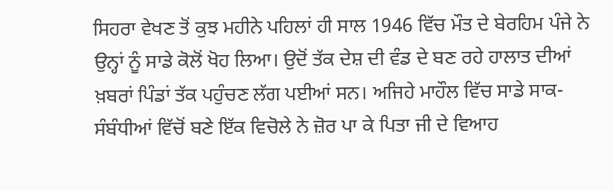ਸਿਹਰਾ ਵੇਖਣ ਤੋਂ ਕੁਝ ਮਹੀਨੇ ਪਹਿਲਾਂ ਹੀ ਸਾਲ 1946 ਵਿੱਚ ਮੌਤ ਦੇ ਬੇਰਹਿਮ ਪੰਜੇ ਨੇ ਉਨ੍ਹਾਂ ਨੂੰ ਸਾਡੇ ਕੋਲੋਂ ਖੋਹ ਲਿਆ। ਉਦੋਂ ਤੱਕ ਦੇਸ਼ ਦੀ ਵੰਡ ਦੇ ਬਣ ਰਹੇ ਹਾਲਾਤ ਦੀਆਂ ਖ਼ਬਰਾਂ ਪਿੰਡਾਂ ਤੱਕ ਪਹੁੰਚਣ ਲੱਗ ਪਈਆਂ ਸਨ। ਅਜਿਹੇ ਮਾਹੌਲ ਵਿੱਚ ਸਾਡੇ ਸਾਕ-ਸੰਬੰਧੀਆਂ ਵਿੱਚੋਂ ਬਣੇ ਇੱਕ ਵਿਚੋਲੇ ਨੇ ਜ਼ੋਰ ਪਾ ਕੇ ਪਿਤਾ ਜੀ ਦੇ ਵਿਆਹ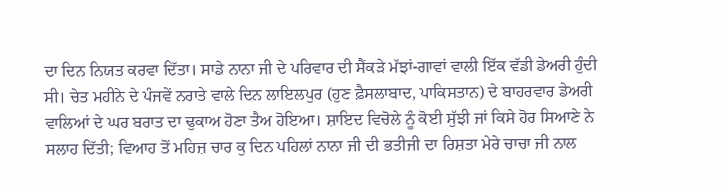ਦਾ ਦਿਨ ਨਿਯਤ ਕਰਵਾ ਦਿੱਤਾ। ਸਾਡੇ ਨਾਨਾ ਜੀ ਦੇ ਪਰਿਵਾਰ ਦੀ ਸੈਂਕੜੇ ਮੱਝਾਂ-ਗਾਵਾਂ ਵਾਲੀ ਇੱਕ ਵੱਡੀ ਡੇਅਰੀ ਹੁੰਦੀ ਸੀ। ਚੇਤ ਮਹੀਨੇ ਦੇ ਪੰਜਵੇਂ ਨਰਾਤੇ ਵਾਲੇ ਦਿਨ ਲਾਇਲਪੁਰ (ਹੁਣ ਫ਼ੈਸਲਾਬਾਦ, ਪਾਕਿਸਤਾਨ) ਦੇ ਬਾਹਰਵਾਰ ਡੇਅਰੀ ਵਾਲਿਆਂ ਦੇ ਘਰ ਬਰਾਤ ਦਾ ਢੁਕਾਅ ਹੋਣਾ ਤੈਅ ਹੋਇਆ। ਸ਼ਾਇਦ ਵਿਚੋਲੇ ਨੂੰ ਕੋਈ ਸੁੱਝੀ ਜਾਂ ਕਿਸੇ ਹੋਰ ਸਿਆਣੇ ਨੇ ਸਲਾਹ ਦਿੱਤੀ; ਵਿਆਹ ਤੋਂ ਮਹਿਜ਼ ਚਾਰ ਕੁ ਦਿਨ ਪਹਿਲਾਂ ਨਾਨਾ ਜੀ ਦੀ ਭਤੀਜੀ ਦਾ ਰਿਸ਼ਤਾ ਮੇਰੇ ਚਾਚਾ ਜੀ ਨਾਲ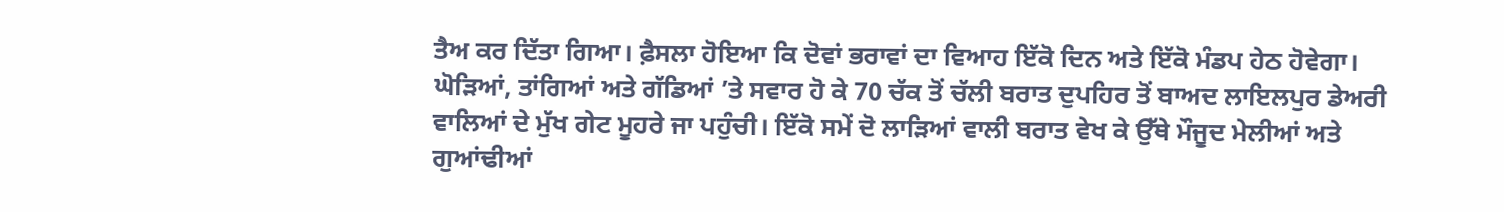ਤੈਅ ਕਰ ਦਿੱਤਾ ਗਿਆ। ਫ਼ੈਸਲਾ ਹੋਇਆ ਕਿ ਦੋਵਾਂ ਭਰਾਵਾਂ ਦਾ ਵਿਆਹ ਇੱਕੋ ਦਿਨ ਅਤੇ ਇੱਕੋ ਮੰਡਪ ਹੇਠ ਹੋਵੇਗਾ।
ਘੋੜਿਆਂ, ਤਾਂਗਿਆਂ ਅਤੇ ਗੱਡਿਆਂ ’ਤੇ ਸਵਾਰ ਹੋ ਕੇ 70 ਚੱਕ ਤੋਂ ਚੱਲੀ ਬਰਾਤ ਦੁਪਹਿਰ ਤੋਂ ਬਾਅਦ ਲਾਇਲਪੁਰ ਡੇਅਰੀ ਵਾਲਿਆਂ ਦੇ ਮੁੱਖ ਗੇਟ ਮੂਹਰੇ ਜਾ ਪਹੁੰਚੀ। ਇੱਕੋ ਸਮੇਂ ਦੋ ਲਾੜਿਆਂ ਵਾਲੀ ਬਰਾਤ ਵੇਖ ਕੇ ਉੱਥੇ ਮੌਜੂਦ ਮੇਲੀਆਂ ਅਤੇ ਗੁਆਂਢੀਆਂ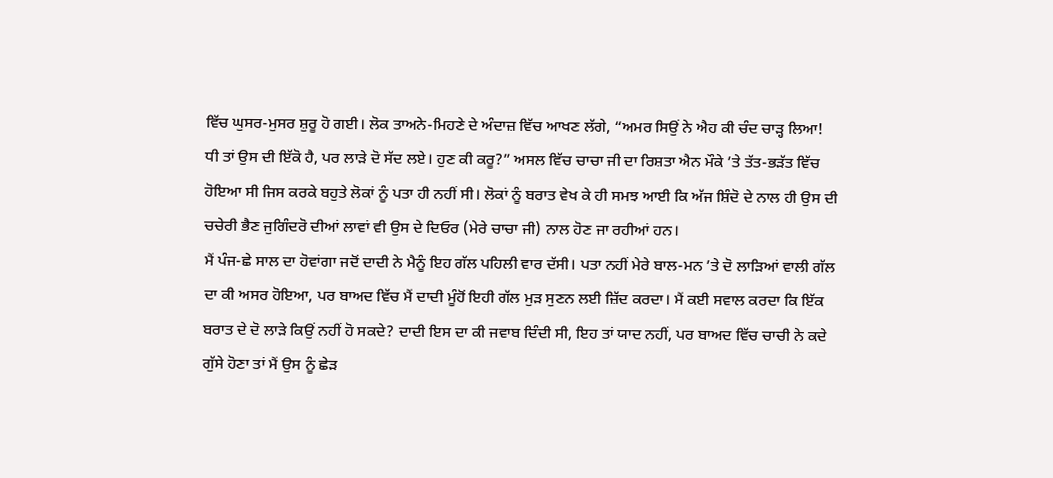ਵਿੱਚ ਘੁਸਰ-ਮੁਸਰ ਸ਼ੁਰੂ ਹੋ ਗਈ। ਲੋਕ ਤਾਅਨੇ-ਮਿਹਣੇ ਦੇ ਅੰਦਾਜ਼ ਵਿੱਚ ਆਖਣ ਲੱਗੇ, “ਅਮਰ ਸਿਉਂ ਨੇ ਐਹ ਕੀ ਚੰਦ ਚਾੜ੍ਹ ਲਿਆ! ਧੀ ਤਾਂ ਉਸ ਦੀ ਇੱਕੋ ਹੈ, ਪਰ ਲਾੜੇ ਦੋ ਸੱਦ ਲਏ। ਹੁਣ ਕੀ ਕਰੂ?” ਅਸਲ ਵਿੱਚ ਚਾਚਾ ਜੀ ਦਾ ਰਿਸ਼ਤਾ ਐਨ ਮੌਕੇ ’ਤੇ ਤੱਤ-ਭੜੱਤ ਵਿੱਚ ਹੋਇਆ ਸੀ ਜਿਸ ਕਰਕੇ ਬਹੁਤੇ ਲੋਕਾਂ ਨੂੰ ਪਤਾ ਹੀ ਨਹੀਂ ਸੀ। ਲੋਕਾਂ ਨੂੰ ਬਰਾਤ ਵੇਖ ਕੇ ਹੀ ਸਮਝ ਆਈ ਕਿ ਅੱਜ ਸ਼ਿੰਦੋ ਦੇ ਨਾਲ ਹੀ ਉਸ ਦੀ ਚਚੇਰੀ ਭੈਣ ਜੁਗਿੰਦਰੋ ਦੀਆਂ ਲਾਵਾਂ ਵੀ ਉਸ ਦੇ ਦਿਓਰ (ਮੇਰੇ ਚਾਚਾ ਜੀ) ਨਾਲ ਹੋਣ ਜਾ ਰਹੀਆਂ ਹਨ।
ਮੈਂ ਪੰਜ-ਛੇ ਸਾਲ ਦਾ ਹੋਵਾਂਗਾ ਜਦੋਂ ਦਾਦੀ ਨੇ ਮੈਨੂੰ ਇਹ ਗੱਲ ਪਹਿਲੀ ਵਾਰ ਦੱਸੀ। ਪਤਾ ਨਹੀਂ ਮੇਰੇ ਬਾਲ-ਮਨ ’ਤੇ ਦੋ ਲਾੜਿਆਂ ਵਾਲੀ ਗੱਲ ਦਾ ਕੀ ਅਸਰ ਹੋਇਆ, ਪਰ ਬਾਅਦ ਵਿੱਚ ਮੈਂ ਦਾਦੀ ਮੂੰਹੋਂ ਇਹੀ ਗੱਲ ਮੁੜ ਸੁਣਨ ਲਈ ਜ਼ਿੱਦ ਕਰਦਾ। ਮੈਂ ਕਈ ਸਵਾਲ ਕਰਦਾ ਕਿ ਇੱਕ ਬਰਾਤ ਦੇ ਦੋ ਲਾੜੇ ਕਿਉਂ ਨਹੀਂ ਹੋ ਸਕਦੇ? ਦਾਦੀ ਇਸ ਦਾ ਕੀ ਜਵਾਬ ਦਿੰਦੀ ਸੀ, ਇਹ ਤਾਂ ਯਾਦ ਨਹੀਂ, ਪਰ ਬਾਅਦ ਵਿੱਚ ਚਾਚੀ ਨੇ ਕਦੇ ਗੁੱਸੇ ਹੋਣਾ ਤਾਂ ਮੈਂ ਉਸ ਨੂੰ ਛੇੜ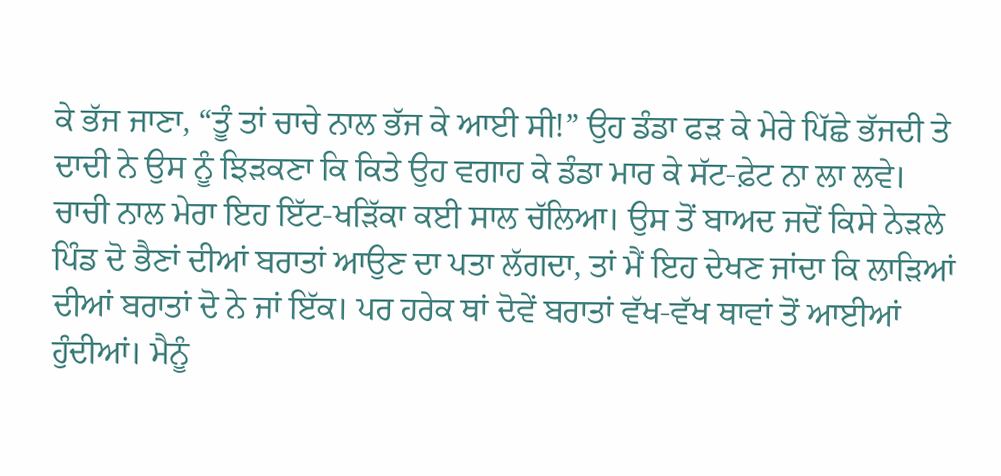ਕੇ ਭੱਜ ਜਾਣਾ, “ਤੂੰ ਤਾਂ ਚਾਚੇ ਨਾਲ ਭੱਜ ਕੇ ਆਈ ਸੀ!” ਉਹ ਡੰਡਾ ਫੜ ਕੇ ਮੇਰੇ ਪਿੱਛੇ ਭੱਜਦੀ ਤੇ ਦਾਦੀ ਨੇ ਉਸ ਨੂੰ ਝਿੜਕਣਾ ਕਿ ਕਿਤੇ ਉਹ ਵਗਾਹ ਕੇ ਡੰਡਾ ਮਾਰ ਕੇ ਸੱਟ-ਫ਼ੇਟ ਨਾ ਲਾ ਲਵੇ।
ਚਾਚੀ ਨਾਲ ਮੇਰਾ ਇਹ ਇੱਟ-ਖੜਿੱਕਾ ਕਈ ਸਾਲ ਚੱਲਿਆ। ਉਸ ਤੋਂ ਬਾਅਦ ਜਦੋਂ ਕਿਸੇ ਨੇੜਲੇ ਪਿੰਡ ਦੋ ਭੈਣਾਂ ਦੀਆਂ ਬਰਾਤਾਂ ਆਉਣ ਦਾ ਪਤਾ ਲੱਗਦਾ, ਤਾਂ ਮੈਂ ਇਹ ਦੇਖਣ ਜਾਂਦਾ ਕਿ ਲਾੜਿਆਂ ਦੀਆਂ ਬਰਾਤਾਂ ਦੋ ਨੇ ਜਾਂ ਇੱਕ। ਪਰ ਹਰੇਕ ਥਾਂ ਦੋਵੇਂ ਬਰਾਤਾਂ ਵੱਖ-ਵੱਖ ਥਾਵਾਂ ਤੋਂ ਆਈਆਂ ਹੁੰਦੀਆਂ। ਮੈਨੂੰ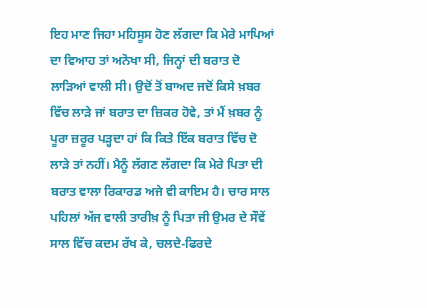ਇਹ ਮਾਣ ਜਿਹਾ ਮਹਿਸੂਸ ਹੋਣ ਲੱਗਦਾ ਕਿ ਮੇਰੇ ਮਾਪਿਆਂ ਦਾ ਵਿਆਹ ਤਾਂ ਅਨੋਖਾ ਸੀ, ਜਿਨ੍ਹਾਂ ਦੀ ਬਰਾਤ ਦੋ ਲਾੜਿਆਂ ਵਾਲੀ ਸੀ। ਉਦੋਂ ਤੋਂ ਬਾਅਦ ਜਦੋਂ ਕਿਸੇ ਖ਼ਬਰ ਵਿੱਚ ਲਾੜੇ ਜਾਂ ਬਰਾਤ ਦਾ ਜ਼ਿਕਰ ਹੋਵੇ, ਤਾਂ ਮੈਂ ਖ਼ਬਰ ਨੂੰ ਪੂਰਾ ਜ਼ਰੂਰ ਪੜ੍ਹਦਾ ਹਾਂ ਕਿ ਕਿਤੇ ਇੱਕ ਬਰਾਤ ਵਿੱਚ ਦੋ ਲਾੜੇ ਤਾਂ ਨਹੀਂ। ਮੈਨੂੰ ਲੱਗਣ ਲੱਗਦਾ ਕਿ ਮੇਰੇ ਪਿਤਾ ਦੀ ਬਰਾਤ ਵਾਲਾ ਰਿਕਾਰਡ ਅਜੇ ਵੀ ਕਾਇਮ ਹੈ। ਚਾਰ ਸਾਲ ਪਹਿਲਾਂ ਅੱਜ ਵਾਲੀ ਤਾਰੀਖ਼ ਨੂੰ ਪਿਤਾ ਜੀ ਉਮਰ ਦੇ ਸੌਵੇਂ ਸਾਲ ਵਿੱਚ ਕਦਮ ਰੱਖ ਕੇ, ਚਲਦੇ-ਫਿਰਦੇ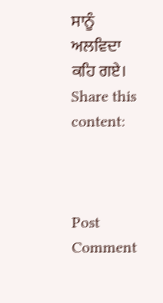ਸਾਨੂੰ ਅਲਵਿਦਾ ਕਹਿ ਗਏ।
Share this content:



Post Comment